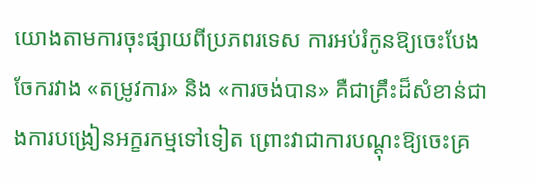យោងតាមការចុះផ្សាយពីប្រភពរទេស ការអប់រំកូនឱ្យចេះបែងចែករវាង «តម្រូវការ» និង «ការចង់បាន» គឺជាគ្រឹះដ៏សំខាន់ជាងការបង្រៀនអក្ខរកម្មទៅទៀត ព្រោះវាជាការបណ្ដុះឱ្យចេះគ្រ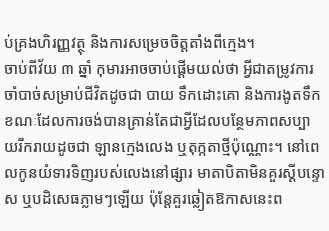ប់គ្រងហិរញ្ញវត្ថុ និងការសម្រេចចិត្តតាំងពីក្មេង។
ចាប់ពីវ័យ ៣ ឆ្នាំ កុមារអាចចាប់ផ្ដើមយល់ថា អ្វីជាតម្រូវការចាំបាច់សម្រាប់ជីវិតដូចជា បាយ ទឹកដោះគោ និងការងូតទឹក ខណៈដែលការចង់បានគ្រាន់តែជាអ្វីដែលបន្ថែមភាពសប្បាយរីករាយដូចជា ឡានក្មេងលេង ឬតុក្កតាថ្មីប៉ុណ្ណោះ។ នៅពេលកូនយំទារទិញរបស់លេងនៅផ្សារ មាតាបិតាមិនគួរស្ដីបន្ទោស ឬបដិសេធភ្លាមៗឡើយ ប៉ុន្តែគួរឆ្លៀតឱកាសនេះព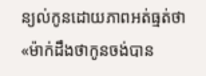ន្យល់កូនដោយភាពអត់ធ្មត់ថា «ម៉ាក់ដឹងថាកូនចង់បាន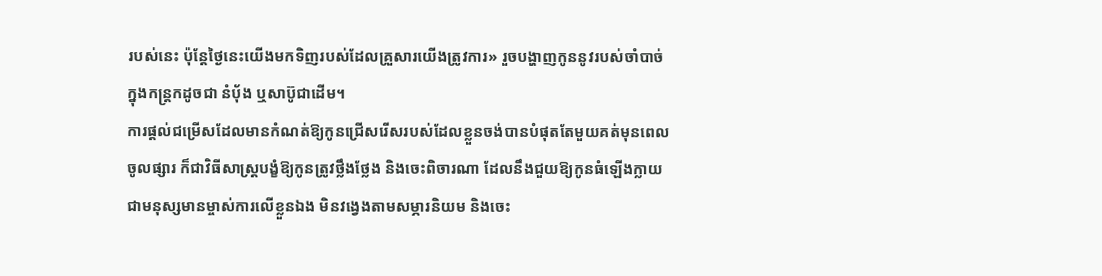របស់នេះ ប៉ុន្តែថ្ងៃនេះយើងមកទិញរបស់ដែលគ្រួសារយើងត្រូវការ» រួចបង្ហាញកូននូវរបស់ចាំបាច់ក្នុងកន្ត្រកដូចជា នំប៉័ង ឬសាប៊ូជាដើម។
ការផ្ដល់ជម្រើសដែលមានកំណត់ឱ្យកូនជ្រើសរើសរបស់ដែលខ្លួនចង់បានបំផុតតែមួយគត់មុនពេលចូលផ្សារ ក៏ជាវិធីសាស្ត្របង្ខំឱ្យកូនត្រូវថ្លឹងថ្លែង និងចេះពិចារណា ដែលនឹងជួយឱ្យកូនធំឡើងក្លាយជាមនុស្សមានម្ចាស់ការលើខ្លួនឯង មិនវង្វេងតាមសម្ភារនិយម និងចេះ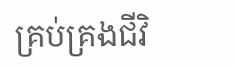គ្រប់គ្រងជីវិ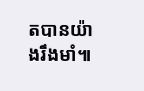តបានយ៉ាងរឹងមាំ៕